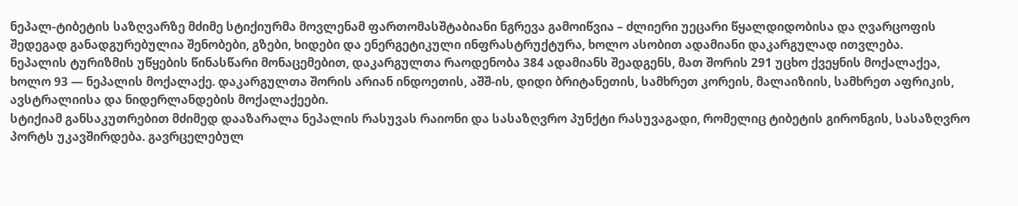ნეპალ-ტიბეტის საზღვარზე მძიმე სტიქიურმა მოვლენამ ფართომასშტაბიანი ნგრევა გამოიწვია – ძლიერი უეცარი წყალდიდობისა და ღვარცოფის შედეგად განადგურებულია შენობები, გზები, ხიდები და ენერგეტიკული ინფრასტრუქტურა, ხოლო ასობით ადამიანი დაკარგულად ითვლება.
ნეპალის ტურიზმის უწყების წინასწარი მონაცემებით, დაკარგულთა რაოდენობა 384 ადამიანს შეადგენს, მათ შორის 291 უცხო ქვეყნის მოქალაქეა, ხოლო 93 — ნეპალის მოქალაქე. დაკარგულთა შორის არიან ინდოეთის, აშშ-ის, დიდი ბრიტანეთის, სამხრეთ კორეის, მალაიზიის, სამხრეთ აფრიკის, ავსტრალიისა და ნიდერლანდების მოქალაქეები.
სტიქიამ განსაკუთრებით მძიმედ დააზარალა ნეპალის რასუვას რაიონი და სასაზღვრო პუნქტი რასუვაგადი, რომელიც ტიბეტის გირონგის, სასაზღვრო პორტს უკავშირდება. გავრცელებულ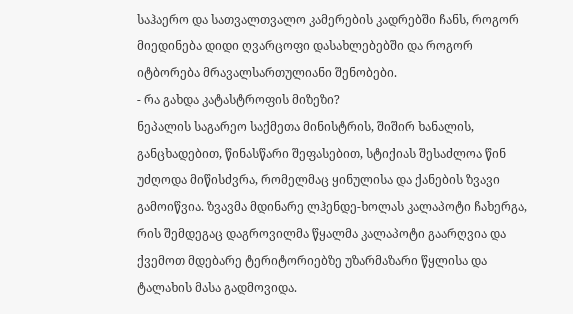საჰაერო და სათვალთვალო კამერების კადრებში ჩანს, როგორ მიედინება დიდი ღვარცოფი დასახლებებში და როგორ იტბორება მრავალსართულიანი შენობები.
- რა გახდა კატასტროფის მიზეზი?
ნეპალის საგარეო საქმეთა მინისტრის, შიშირ ხანალის, განცხადებით, წინასწარი შეფასებით, სტიქიას შესაძლოა წინ უძღოდა მიწისძვრა, რომელმაც ყინულისა და ქანების ზვავი გამოიწვია. ზვავმა მდინარე ლჰენდე-ხოლას კალაპოტი ჩახერგა, რის შემდეგაც დაგროვილმა წყალმა კალაპოტი გაარღვია და ქვემოთ მდებარე ტერიტორიებზე უზარმაზარი წყლისა და ტალახის მასა გადმოვიდა.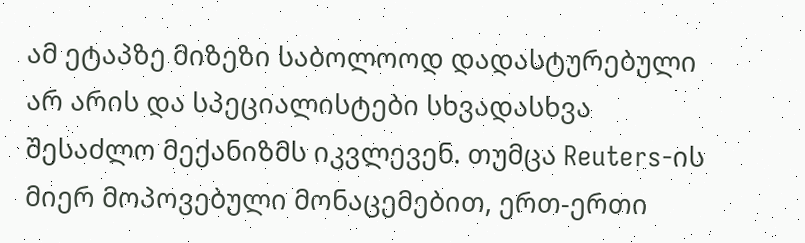ამ ეტაპზე მიზეზი საბოლოოდ დადასტურებული არ არის და სპეციალისტები სხვადასხვა შესაძლო მექანიზმს იკვლევენ. თუმცა Reuters-ის მიერ მოპოვებული მონაცემებით, ერთ-ერთი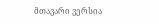მთავარი ვერსია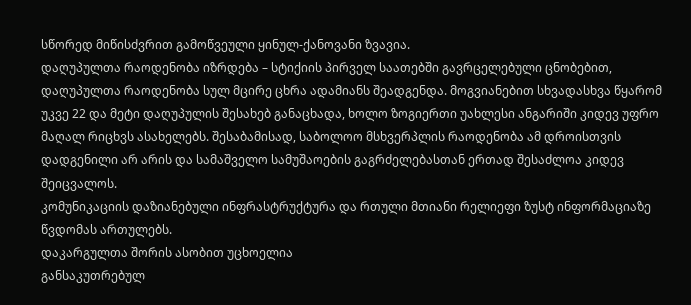სწორედ მიწისძვრით გამოწვეული ყინულ-ქანოვანი ზვავია.
დაღუპულთა რაოდენობა იზრდება – სტიქიის პირველ საათებში გავრცელებული ცნობებით, დაღუპულთა რაოდენობა სულ მცირე ცხრა ადამიანს შეადგენდა. მოგვიანებით სხვადასხვა წყარომ უკვე 22 და მეტი დაღუპულის შესახებ განაცხადა, ხოლო ზოგიერთი უახლესი ანგარიში კიდევ უფრო მაღალ რიცხვს ასახელებს. შესაბამისად, საბოლოო მსხვერპლის რაოდენობა ამ დროისთვის დადგენილი არ არის და სამაშველო სამუშაოების გაგრძელებასთან ერთად შესაძლოა კიდევ შეიცვალოს.
კომუნიკაციის დაზიანებული ინფრასტრუქტურა და რთული მთიანი რელიეფი ზუსტ ინფორმაციაზე წვდომას ართულებს.
დაკარგულთა შორის ასობით უცხოელია
განსაკუთრებულ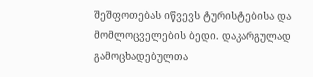შეშფოთებას იწვევს ტურისტებისა და მომლოცველების ბედი. დაკარგულად გამოცხადებულთა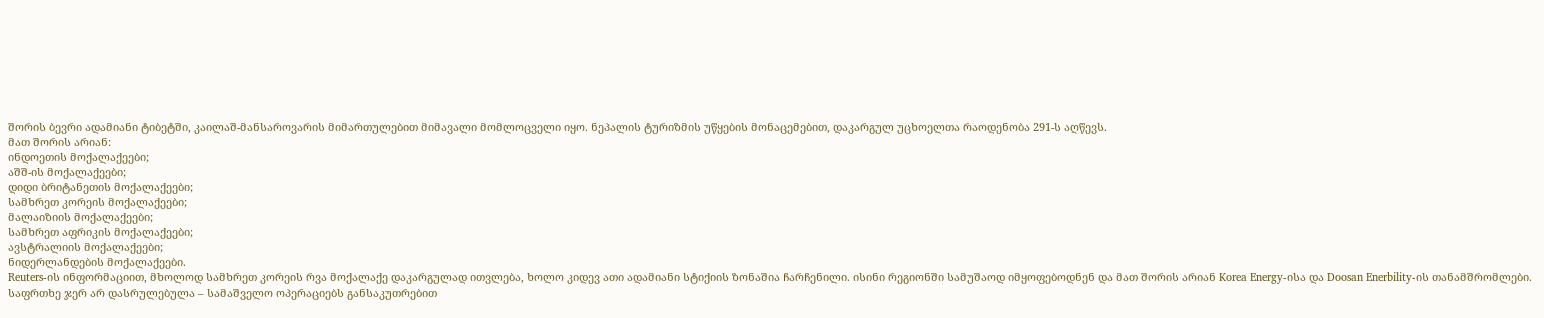შორის ბევრი ადამიანი ტიბეტში, კაილაშ-მანსაროვარის მიმართულებით მიმავალი მომლოცველი იყო. ნეპალის ტურიზმის უწყების მონაცემებით, დაკარგულ უცხოელთა რაოდენობა 291-ს აღწევს.
მათ შორის არიან:
ინდოეთის მოქალაქეები;
აშშ-ის მოქალაქეები;
დიდი ბრიტანეთის მოქალაქეები;
სამხრეთ კორეის მოქალაქეები;
მალაიზიის მოქალაქეები;
სამხრეთ აფრიკის მოქალაქეები;
ავსტრალიის მოქალაქეები;
ნიდერლანდების მოქალაქეები.
Reuters-ის ინფორმაციით, მხოლოდ სამხრეთ კორეის რვა მოქალაქე დაკარგულად ითვლება, ხოლო კიდევ ათი ადამიანი სტიქიის ზონაშია ჩარჩენილი. ისინი რეგიონში სამუშაოდ იმყოფებოდნენ და მათ შორის არიან Korea Energy-ისა და Doosan Enerbility-ის თანამშრომლები.
საფრთხე ჯერ არ დასრულებულა – სამაშველო ოპერაციებს განსაკუთრებით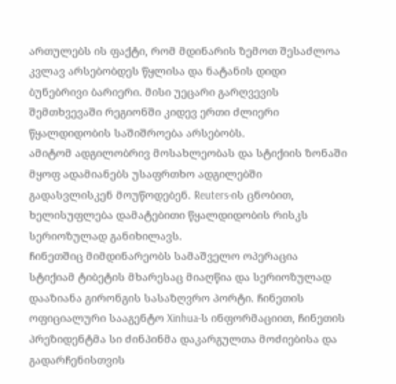ართულებს ის ფაქტი, რომ მდინარის ზემოთ შესაძლოა კვლავ არსებობდეს წყლისა და ნატანის დიდი ბუნებრივი ბარიერი. მისი უეცარი გარღვევის შემთხვევაში რეგიონში კიდევ ერთი ძლიერი წყალდიდობის საშიშროება არსებობს.
ამიტომ ადგილობრივ მოსახლეობას და სტიქიის ზონაში მყოფ ადამიანებს უსაფრთხო ადგილებში გადასვლისკენ მოუწოდებენ. Reuters-ის ცნობით, ხელისუფლება დამატებითი წყალდიდობის რისკს სერიოზულად განიხილავს.
ჩინეთშიც მიმდინარეობს სამაშველო ოპერაცია
სტიქიამ ტიბეტის მხარესაც მიაღწია და სერიოზულად დააზიანა გირონგის სასაზღვრო პორტი. ჩინეთის ოფიციალური სააგენტო Xinhua-ს ინფორმაციით, ჩინეთის პრეზიდენტმა სი ძინპინმა დაკარგულთა მოძიებისა და გადარჩენისთვის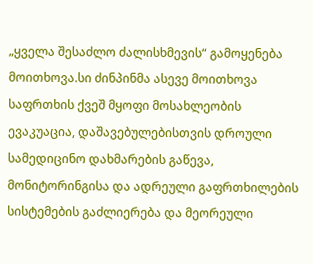„ყველა შესაძლო ძალისხმევის“ გამოყენება მოითხოვა.სი ძინპინმა ასევე მოითხოვა საფრთხის ქვეშ მყოფი მოსახლეობის ევაკუაცია, დაშავებულებისთვის დროული სამედიცინო დახმარების გაწევა, მონიტორინგისა და ადრეული გაფრთხილების სისტემების გაძლიერება და მეორეული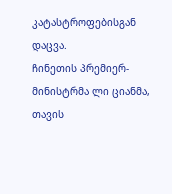კატასტროფებისგან დაცვა.
ჩინეთის პრემიერ-მინისტრმა ლი ციანმა, თავის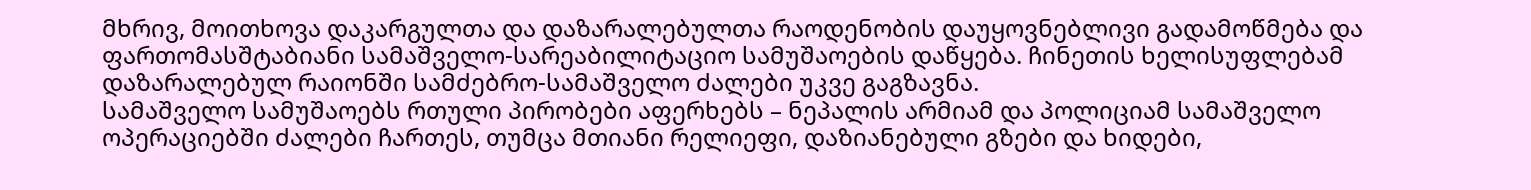მხრივ, მოითხოვა დაკარგულთა და დაზარალებულთა რაოდენობის დაუყოვნებლივი გადამოწმება და ფართომასშტაბიანი სამაშველო-სარეაბილიტაციო სამუშაოების დაწყება. ჩინეთის ხელისუფლებამ დაზარალებულ რაიონში სამძებრო-სამაშველო ძალები უკვე გაგზავნა.
სამაშველო სამუშაოებს რთული პირობები აფერხებს – ნეპალის არმიამ და პოლიციამ სამაშველო ოპერაციებში ძალები ჩართეს, თუმცა მთიანი რელიეფი, დაზიანებული გზები და ხიდები,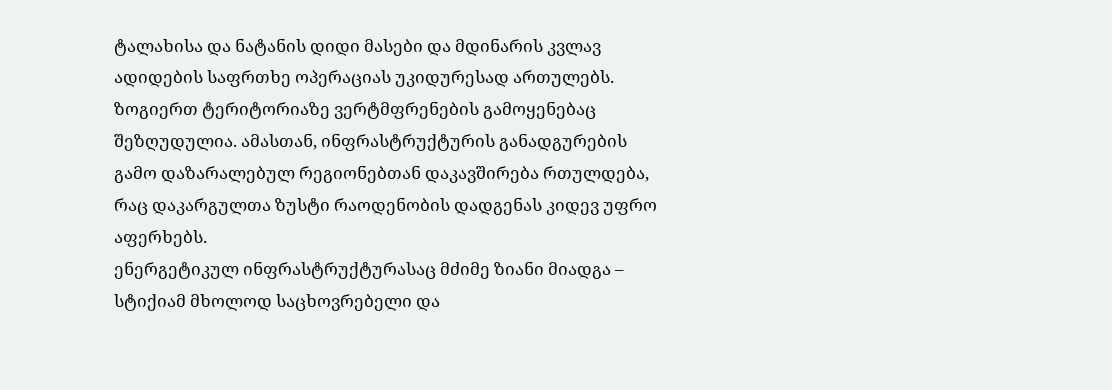ტალახისა და ნატანის დიდი მასები და მდინარის კვლავ ადიდების საფრთხე ოპერაციას უკიდურესად ართულებს.
ზოგიერთ ტერიტორიაზე ვერტმფრენების გამოყენებაც შეზღუდულია. ამასთან, ინფრასტრუქტურის განადგურების გამო დაზარალებულ რეგიონებთან დაკავშირება რთულდება, რაც დაკარგულთა ზუსტი რაოდენობის დადგენას კიდევ უფრო აფერხებს.
ენერგეტიკულ ინფრასტრუქტურასაც მძიმე ზიანი მიადგა – სტიქიამ მხოლოდ საცხოვრებელი და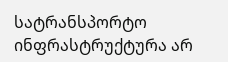სატრანსპორტო ინფრასტრუქტურა არ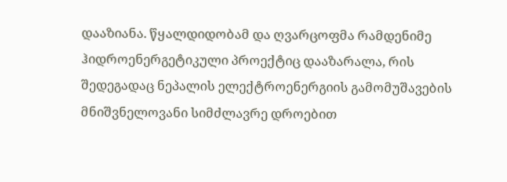დააზიანა. წყალდიდობამ და ღვარცოფმა რამდენიმე ჰიდროენერგეტიკული პროექტიც დააზარალა, რის შედეგადაც ნეპალის ელექტროენერგიის გამომუშავების მნიშვნელოვანი სიმძლავრე დროებით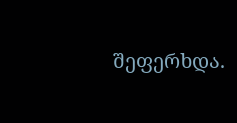შეფერხდა.